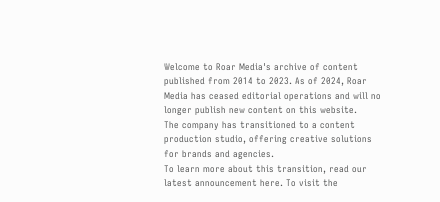Welcome to Roar Media's archive of content published from 2014 to 2023. As of 2024, Roar Media has ceased editorial operations and will no longer publish new content on this website.
The company has transitioned to a content production studio, offering creative solutions for brands and agencies.
To learn more about this transition, read our latest announcement here. To visit the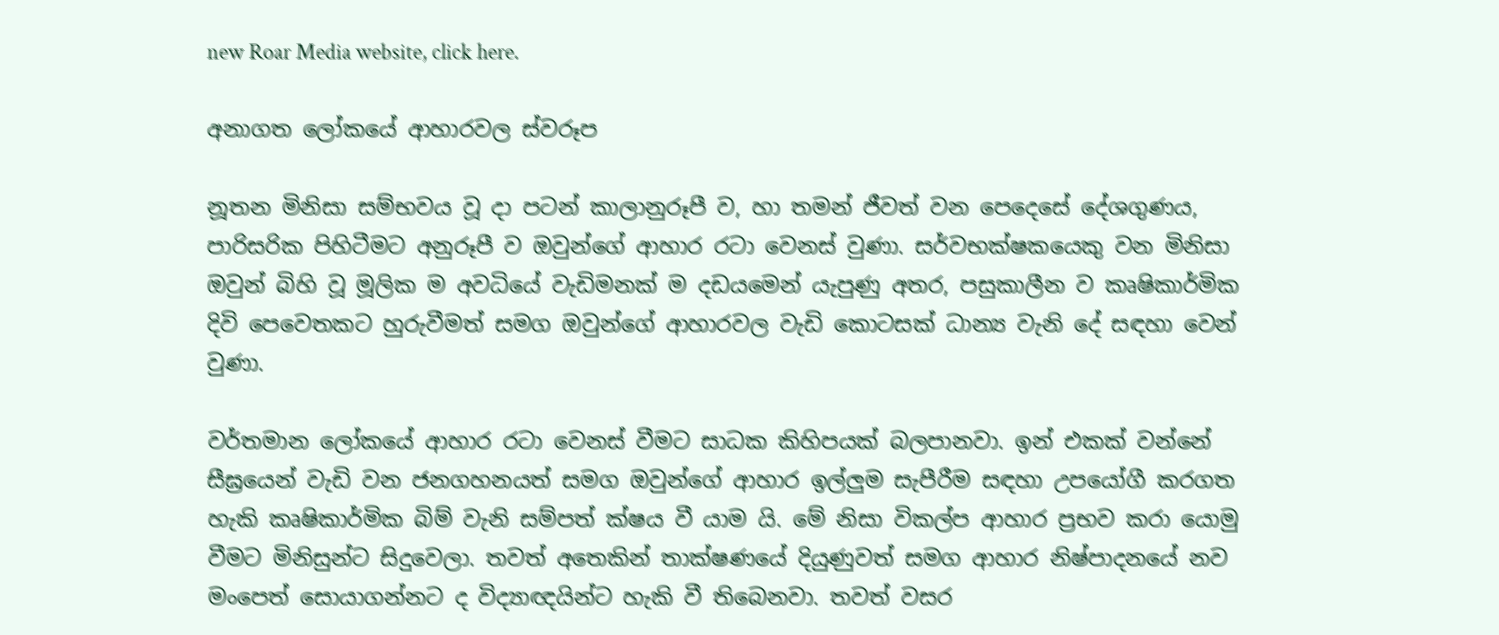new Roar Media website, click here.

අනාගත ලෝකයේ ආහාරවල ස්වරූප

නූතන මිනිසා සම්භවය වූ දා පටන් කාලානුරූපී ව, හා තමන් ජීවත් වන පෙදෙසේ දේශගුණය, පාරිසරික පිහිටීමට අනුරූපී ව ඔවුන්ගේ ආහාර රටා වෙනස් වුණා. සර්වභක්ෂකයෙකු වන මිනිසා ඔවුන් බිහි වූ මූලික ම අවධියේ වැඩිමනක් ම දඩයමෙන් යැපුණු අතර, පසුකාලීන ව කෘෂිකාර්මික දිවි පෙවෙතකට හුරුවීමත් සමග ඔවුන්ගේ ආහාරවල වැඩි කොටසක් ධාන්‍ය වැනි දේ සඳහා වෙන් වුණා.

වර්තමාන ලෝකයේ ආහාර රටා වෙනස් වීමට සාධක කිහිපයක් බලපානවා. ඉන් එකක් වන්නේ සීඝ්‍රයෙන් වැඩි වන ජනගහනයත් සමග ඔවුන්ගේ ආහාර ඉල්ලුම සැපීරීම සඳහා උපයෝගී කරගත හැකි කෘෂිකාර්මික බිම් වැනි සම්පත් ක්ෂය වී යාම යි. මේ නිසා විකල්ප ආහාර ප්‍රභව කරා යොමු වීමට මිනිසුන්ට සිදුවෙලා. තවත් අතෙකින් තාක්ෂණයේ දියුණුවත් සමග ආහාර නිෂ්පාදනයේ නව මංපෙත් සොයාගන්නට ද විද්‍යාඥයින්ට හැකි වී තිබෙනවා. තවත් වසර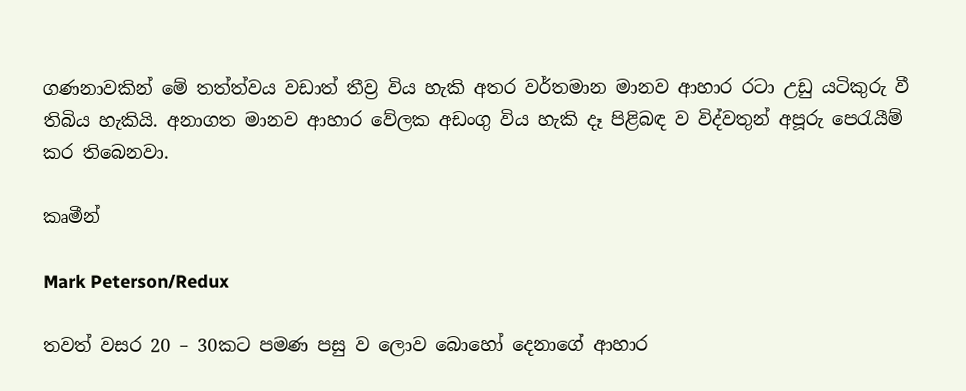ගණනාවකින් මේ තත්ත්වය වඩාත් තීව්‍ර විය හැකි අතර වර්තමාන මානව ආහාර රටා උඩු යටිකුරු වී තිබිය හැකියි. අනාගත මානව ආහාර වේලක අඩංගු විය හැකි දෑ පිළිබඳ ව විද්වතුන් අපූරු පෙරැයීම් කර තිබෙනවා.

කෘමීන්

Mark Peterson/Redux

තවත් වසර 20 – 30කට පමණ පසු ව ලොව බොහෝ දෙනාගේ ආහාර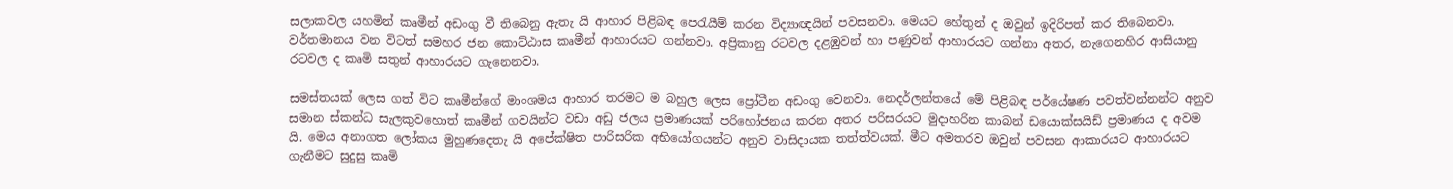සලාකවල යහමින් කෘමීන් අඩංගු වී තිබෙනු ඇතැ යි ආහාර පිළිබඳ පෙරැයීම් කරන විද්‍යාඥයින් පවසනවා. මෙයට හේතුන් ද ඔවුන් ඉදිරිපත් කර තිබෙනවා. වර්තමානය වන විටත් සමහර ජන කොට්ඨාස කෘමීන් ආහාරයට ගන්නවා. අප්‍රිකානු රටවල දළඹුවන් හා පණුවන් ආහාරයට ගන්නා අතර, නැගෙනහිර ආසියානු රටවල ද කෘමි සතුන් ආහාරයට ගැනෙනවා.

සමස්තයක් ලෙස ගත් විට කෘමීන්ගේ මාංශමය ආහාර තරමට ම බහුල ලෙස ප්‍රෝටීන අඩංගු වෙනවා. නෙදර්ලන්තයේ මේ පිළිබඳ පර්යේෂණ පවත්වන්නන්ට අනුව සමාන ස්කන්ධ සැලකුවහොත් කෘමීන් ගවයින්ට වඩා අඩු ජලය ප්‍රමාණයක් පරිහෝජනය කරන අතර පරිසරයට මුදාහරින කාබන් ඩයොක්සයිඩ් ප්‍රමාණය ද අවම යි. මෙය අනාගත ලෝකය මුහුණදෙතැ යි අපේක්ෂිත පාරිසරික අභියෝගයන්ට අනුව වාසිදායක තත්ත්වයක්. මීට අමතරව ඔවුන් පවසන ආකාරයට ආහාරයට ගැනීමට සුදුසු කෘමි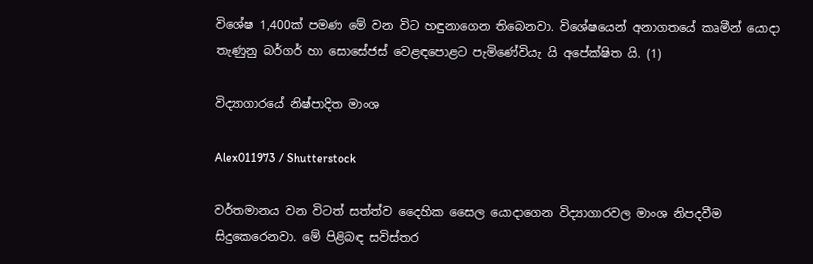විශේෂ 1,400ක් පමණ මේ වන විට හඳුනාගෙන තිබෙනවා. විශේෂයෙන් අනාගතයේ කෘමීන් යොදා තැණුනු බර්ගර් හා සොසේජස් වෙළඳපොළට පැමිණේවියැ යි අපේක්ෂිත යි. (1)

විද්‍යාගාරයේ නිෂ්පාදිත මාංශ

Alex011973 / Shutterstock

වර්තමානය වන විටත් සත්ත්ව දෛහික සෛල යොදාගෙන විද්‍යාගාරවල මාංශ නිපදවීම සිදුකෙරෙනවා. මේ පිළිබඳ සවිස්තර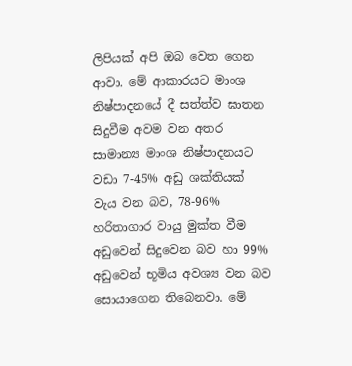ලිපියක් අපි ඔබ වෙත ගෙන ආවා. මේ ආකාරයට මාංශ නිෂ්පාදනයේ දී සත්ත්ව ඝාතන සිදුවීම අවම වන අතර සාමාන්‍ය මාංශ නිෂ්පාදනයට වඩා 7-45% අඩු ශක්තියක් වැය වන බව, 78-96% හරිතාගාර වායු මුක්ත වීම අඩුවෙන් සිදුවෙන බව හා 99% අඩුවෙන් භූමිය අවශ්‍ය වන බව සොයාගෙන තිබෙනවා. මේ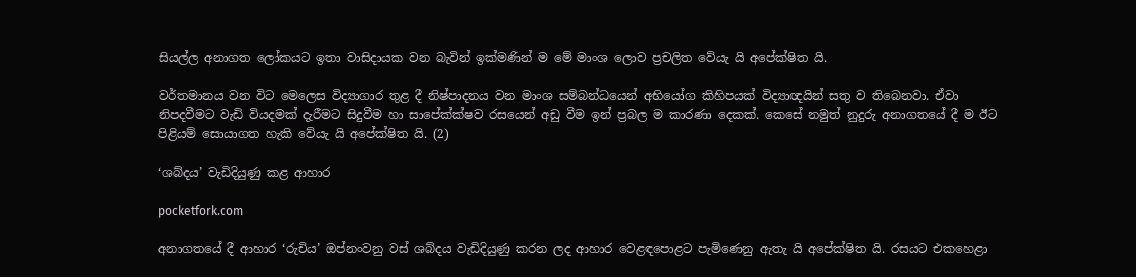සියල්ල අනාගත ලෝකයට ඉතා වාසිදායක වන බැවින් ඉක්මණින් ම මේ මාංශ ලොව ප්‍රචලිත වේයැ යි අපේක්ෂිත යි.

වර්තමානය වන විට මෙලෙස විද්‍යාගාර තුළ දී නිෂ්පාදනය වන මාංශ සම්බන්ධයෙන් අභියෝග කිහිපයක් විද්‍යාඥයින් සතු ව තිබෙනවා. ඒවා නිපදවීමට වැඩි වියදමක් දැරීමට සිදුවීම හා සාපේක්ක්ෂව රසයෙන් අඩු වීම ඉන් ප්‍රබල ම කාරණා දෙකක්. කෙසේ නමුත් නුදුරු අනාගතයේ දී ම ඊට පිළියම් සොයාගත හැකි වේයැ යි අපේක්ෂිත යි. (2)

‘ශබ්දය’ වැඩිදියුණු කළ ආහාර

pocketfork.com

අනාගතයේ දී ආහාර ‘රුචිය’ ඔප්නංවනු වස් ශබ්දය වැඩිදියුණු කරන ලද ආහාර වෙළඳපොළට පැමිණෙනු ඇතැ යි අපේක්ෂිත යි. රසයට එකහෙළා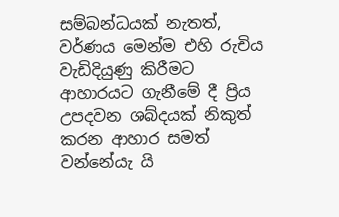සම්බන්ධයක් නැතත්, වර්ණය මෙන්ම එහි රුචිය වැඩිදියුණු කිරීමට ආහාරයට ගැනීමේ දී ප්‍රිය උපදවන ශබ්දයක් නිකුත් කරන ආහාර සමත් වන්නේයැ යි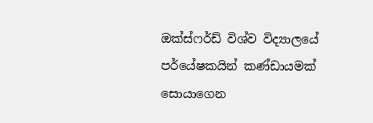ඔක්ස්ෆර්ඩ් විශ්ව විද්‍යාලයේ පර්යේෂකයින් කණ්ඩායමක් සොයාගෙන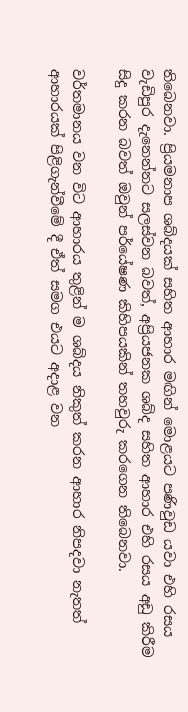තිබෙනවා. ප්‍රියමනාප ශබ්දයක් සහිත ආහාර මඟින් මොළයට පණිවුඩ යවා එහි රසය වැඩිපුර දැනෙන්නට සලස්වන බවත්, අප්‍රියජනක ශබ්ද සහිත ආහාර එහි රසය අඩු කිරීම සිදු කරන බවත් ඔවුන් පර්යේෂණ කිහිපයකින් තහවුරු කරගෙන තිබෙනවා.

වර්තමානය වන විට ආහාරය තුළින් ම ශබ්දය නිකුත් කරන ආහාර නිපදවා නැතත් ආහාරයක් පිළිගැන්වීමේ දී ඒත් සමග එයට අදාළ වන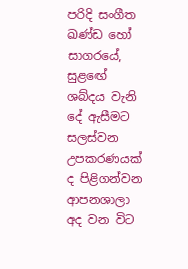පරිදි සංගීත ඛණ්ඩ හෝ සාගරයේ, සුළඟේ ශබ්දය වැනි දේ ඇසීමට සලස්වන උපකරණයක් ද පිළිගන්වන ආපනශාලා අද වන විට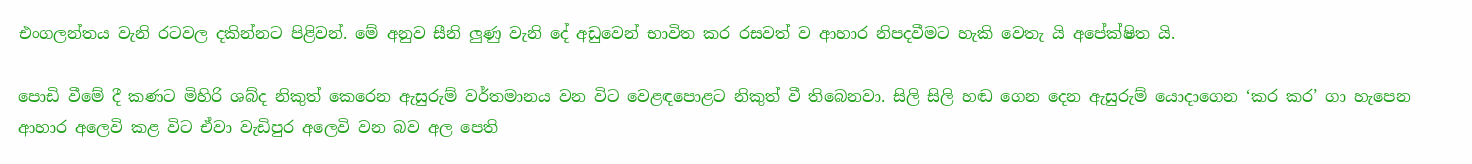එංගලන්තය වැනි රටවල දකින්නට පිළිවන්. මේ අනුව සීනි ලුණු වැනි දේ අඩුවෙන් භාවිත කර රසවත් ව ආහාර නිපදවීමට හැකි වෙතැ යි අපේක්ෂිත යි.

පොඩි වීමේ දී කණට මිහිරි ශබ්ද නිකුත් කෙරෙන ඇසුරුම් වර්තමානය වන විට වෙළඳපොළට නිකුත් වී තිබෙනවා. සිලි සිලි හඬ ගෙන දෙන ඇසුරුම් යොදාගෙන ‘කර කර’ ගා හැපෙන ආහාර අලෙවි කළ විට ඒවා වැඩිපුර අලෙවි වන බව අල පෙති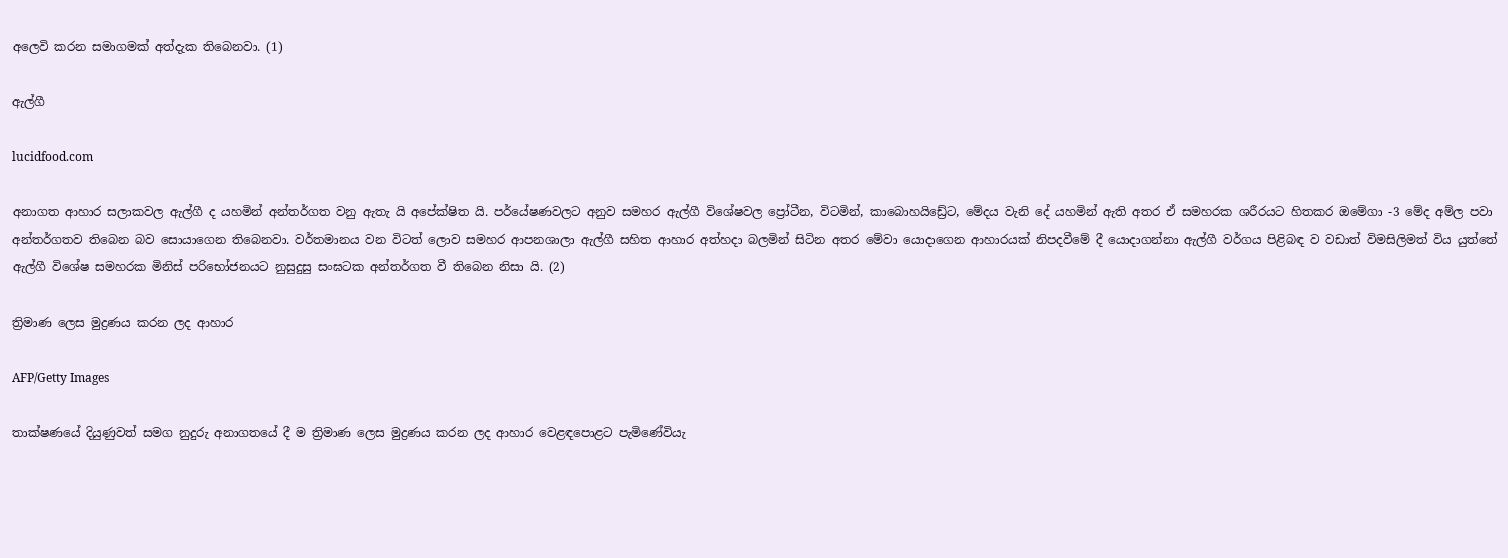අලෙවි කරන සමාගමක් අත්දැක තිබෙනවා. (1)

ඇල්ගී

lucidfood.com

අනාගත ආහාර සලාකවල ඇල්ගී ද යහමින් අන්තර්ගත වනු ඇතැ යි අපේක්ෂිත යි. පර්යේෂණවලට අනුව සමහර ඇල්ගී විශේෂවල ප්‍රෝටීන, විටමින්, කාබොහයිඩ්‍රේට, මේදය වැනි දේ යහමින් ඇති අතර ඒ සමහරක ශරීරයට හිතකර ඔමේගා -3 මේද අම්ල පවා අන්තර්ගතව තිබෙන බව සොයාගෙන තිබෙනවා. වර්තමානය වන විටත් ලොව සමහර ආපනශාලා ඇල්ගී සහිත ආහාර අත්හදා බලමින් සිටින අතර මේවා යොදාගෙන ආහාරයක් නිපදවීමේ දී යොදාගන්නා ඇල්ගී වර්ගය පිළිබඳ ව වඩාත් විමසිලිමත් විය යුත්තේ ඇල්ගී විශේෂ සමහරක මිනිස් පරිභෝජනයට නුසුදුසු සංඝටක අන්තර්ගත වී තිබෙන නිසා යි. (2)

ත්‍රිමාණ ලෙස මුද්‍රණය කරන ලද ආහාර

AFP/Getty Images

තාක්ෂණයේ දියුණුවත් සමග නුදුරු අනාගතයේ දී ම ත්‍රිමාණ ලෙස මුද්‍රණය කරන ලද ආහාර වෙළඳපොළට පැමිණේවියැ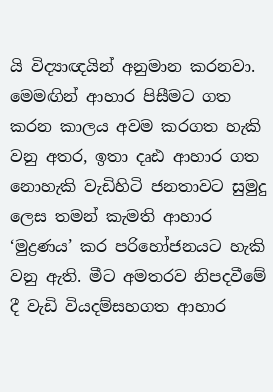යි විද්‍යාඥයින් අනුමාන කරනවා. මෙමඟින් ආහාර පිසීමට ගත කරන කාලය අවම කරගත හැකි වනු අතර, ඉතා දෘඪ ආහාර ගත නොහැකි වැඩිහිටි ජනතාවට සුමුදු ලෙස තමන් කැමති ආහාර ‘මුද්‍රණය’ කර පරිහෝජනයට හැකි වනු ඇති. මීට අමතරව නිපදවීමේ දී වැඩි වියදම්සහගත ආහාර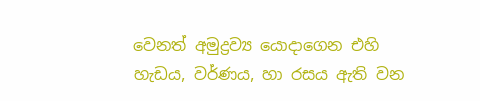වෙනත් අමුද්‍රව්‍ය යොදාගෙන එහි හැඩය, වර්ණය, හා රසය ඇති වන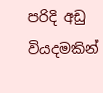පරිදි අඩු වියදමකින්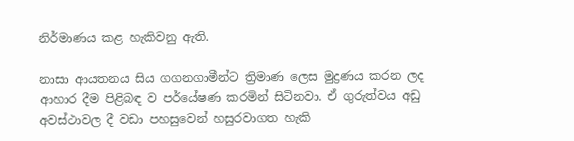නිර්මාණය කළ හැකිවනු ඇති.

නාසා ආයතනය සිය ගගනගාමීන්ට ත්‍රිමාණ ලෙස මුද්‍රණය කරන ලද ආහාර දීම පිළිබඳ ව පර්යේෂණ කරමින් සිටිනවා. ඒ ගුරුත්වය අඩු අවස්ථාවල දී වඩා පහසුවෙන් හසුරවාගත හැකි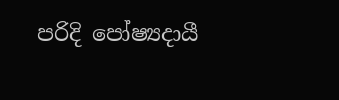පරිදි පෝෂ්‍යදායී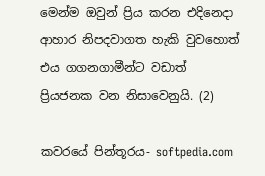මෙන්ම ඔවුන් ප්‍රිය කරන එදිනෙදා ආහාර නිපදවාගත හැකි වුවහොත් එය ගගනගාමීන්ට වඩාත් ප්‍රියජනක වන නිසාවෙනුයි. (2)

කවරයේ පින්තූරය- softpedia.com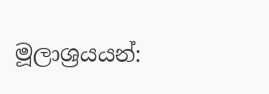මූලාශ්‍රයයන්: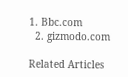1. Bbc.com
  2. gizmodo.com

Related Articles